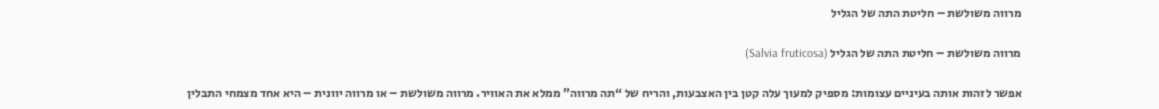מרווה משולשת – חליטת התה של הגליל

מרווה משולשת – חליטת התה של הגליל (Salvia fruticosa)

אפשר לזהות אותה בעיניים עצומות: מספיק למעוך עלה קטן בין האצבעות, והריח של “תה מרווה” ממלא את האוויר. מרווה משולשת – או מרווה יוונית – היא אחד מצמחי התבלין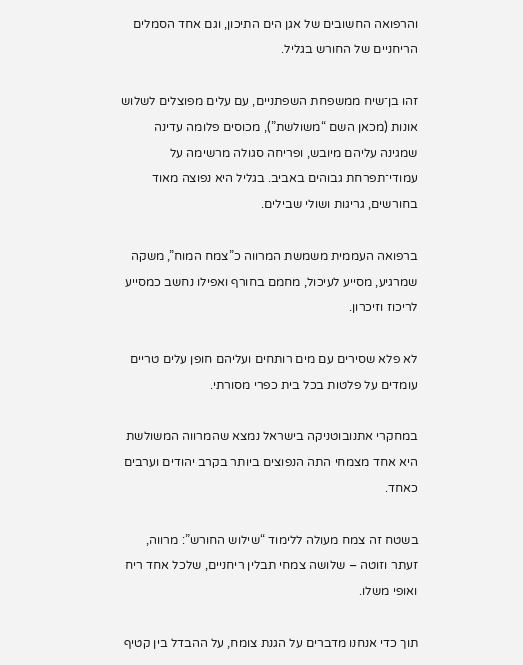והרפואה החשובים של אגן הים התיכון, וגם אחד הסמלים הריחניים של החורש בגליל.

זהו בן־שיח ממשפחת השפתניים, עם עלים מפוצלים לשלוש אונות (מכאן השם “משולשת”), מכוסים פלומה עדינה שמגינה עליהם מיובש, ופריחה סגולה מרשימה על עמודי־תפרחת גבוהים באביב. בגליל היא נפוצה מאוד בחורשים, גריגות ושולי שבילים.

ברפואה העממית משמשת המרווה כ”צמח המוח”, משקה שמרגיע, מסייע לעיכול, מחמם בחורף ואפילו נחשב כמסייע לריכוז וזיכרון.

לא פלא שסירים עם מים רותחים ועליהם חופן עלים טריים עומדים על פלטות בכל בית כפרי מסורתי.

במחקרי אתנובוטניקה בישראל נמצא שהמרווה המשולשת היא אחד מצמחי התה הנפוצים ביותר בקרב יהודים וערבים כאחד.

בשטח זה צמח מעולה ללימוד “שילוש החורש”: מרווה, זעתר וזוטה – שלושה צמחי תבלין ריחניים, שלכל אחד ריח ואופי משלו.

תוך כדי אנחנו מדברים על הגנת צומח, על ההבדל בין קטיף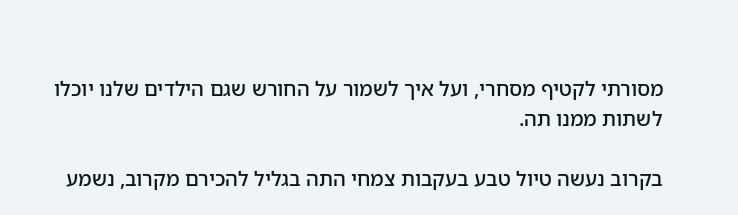מסורתי לקטיף מסחרי, ועל איך לשמור על החורש שגם הילדים שלנו יוכלו לשתות ממנו תה.

בקרוב נעשה טיול טבע בעקבות צמחי התה בגליל להכירם מקרוב, נשמע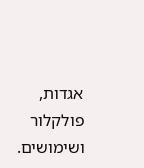אגדות, פולקלור ושימושים.